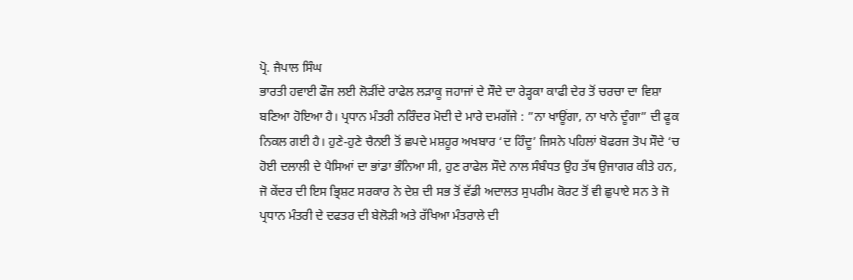ਪ੍ਰੋ. ਜੈਪਾਲ ਸਿੰਘ
ਭਾਰਤੀ ਹਵਾਈ ਫੌਜ ਲਈ ਲੋੜੀਂਦੇ ਰਾਫੇਲ ਲੜਾਕੂ ਜਹਾਜਾਂ ਦੇ ਸੌਦੇ ਦਾ ਰੇੜ੍ਹਕਾ ਕਾਫੀ ਦੇਰ ਤੋਂ ਚਰਚਾ ਦਾ ਵਿਸ਼ਾ ਬਣਿਆ ਹੋਇਆ ਹੈ। ਪ੍ਰਧਾਨ ਮੰਤਰੀ ਨਰਿੰਦਰ ਮੋਦੀ ਦੇ ਮਾਰੇ ਦਮਗੱਜੇ : ”ਨਾ ਖਾਊਂਗਾ, ਨਾ ਖਾਨੇ ਦੂੰਗਾ” ਦੀ ਫੂਕ ਨਿਕਲ ਗਈ ਹੈ। ਹੁਣੇ-ਹੁਣੇ ਚੈਨਈ ਤੋਂ ਛਪਦੇ ਮਸ਼ਹੂਰ ਅਖਬਾਰ ‘ਦ ਹਿੰਦੂ’ ਜਿਸਨੇ ਪਹਿਲਾਂ ਬੋਫਰਜ ਤੋਪ ਸੌਦੇ ‘ਚ ਹੋਈ ਦਲਾਲੀ ਦੇ ਪੈਸਿਆਂ ਦਾ ਭਾਂਡਾ ਭੰਨਿਆ ਸੀ, ਹੁਣ ਰਾਫੇਲ ਸੌਦੇ ਨਾਲ ਸੰਬੰਧਤ ਉਹ ਤੱਥ ਉਜਾਗਰ ਕੀਤੇ ਹਨ, ਜੋ ਕੇਂਦਰ ਦੀ ਇਸ ਭ੍ਰਿਸ਼ਟ ਸਰਕਾਰ ਨੇ ਦੇਸ਼ ਦੀ ਸਭ ਤੋਂ ਵੱਡੀ ਅਦਾਲਤ ਸੁਪਰੀਮ ਕੋਰਟ ਤੋਂ ਵੀ ਛੁਪਾਏ ਸਨ ਤੇ ਜੋ ਪ੍ਰਧਾਨ ਮੰਤਰੀ ਦੇ ਦਫਤਰ ਦੀ ਬੇਲੋੜੀ ਅਤੇ ਰੱਖਿਆ ਮੰਤਰਾਲੇ ਦੀ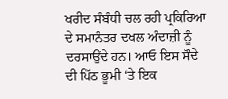ਖਰੀਦ ਸੰਬੰਧੀ ਚਲ ਰਹੀ ਪ੍ਰਕਿਰਿਆ ਦੇ ਸਮਾਨੰਤਰ ਦਖਲ ਅੰਦਾਜ਼ੀ ਨੂੰ ਦਰਸਾਉਂਦੇ ਹਨ। ਆਓ ਇਸ ਸੌਦੇ ਦੀ ਪਿੱਠ ਭੂਮੀ ‘ਤੇ ਇਕ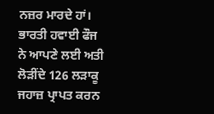ਨਜ਼ਰ ਮਾਰਦੇ ਹਾਂ।
ਭਾਰਤੀ ਹਵਾਈ ਫੌਜ ਨੇ ਆਪਣੇ ਲਈ ਅਤੀ ਲੋੜੀਂਦੇ 126 ਲੜਾਕੂ ਜਹਾਜ਼ ਪ੍ਰਾਪਤ ਕਰਨ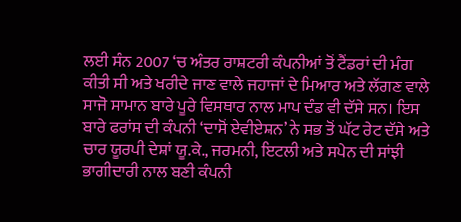ਲਈ ਸੰਨ 2007 ‘ਚ ਅੰਤਰ ਰਾਸ਼ਟਰੀ ਕੰਪਨੀਆਂ ਤੋਂ ਟੈਂਡਰਾਂ ਦੀ ਮੰਗ ਕੀਤੀ ਸੀ ਅਤੇ ਖਰੀਦੇ ਜਾਣ ਵਾਲੇ ਜਹਾਜਾਂ ਦੇ ਮਿਆਰ ਅਤੇ ਲੱਗਣ ਵਾਲੇ ਸਾਜੋ ਸਾਮਾਨ ਬਾਰੇ ਪੂਰੇ ਵਿਸਥਾਰ ਨਾਲ ਮਾਪ ਦੰਡ ਵੀ ਦੱਸੇ ਸਨ। ਇਸ ਬਾਰੇ ਫਰਾਂਸ ਦੀ ਕੰਪਨੀ ‘ਦਾਸੋਂ ਏਵੀਏਸ਼ਨ’ ਨੇ ਸਭ ਤੋਂ ਘੱਟ ਰੇਟ ਦੱਸੇ ਅਤੇ ਚਾਰ ਯੂਰਪੀ ਦੇਸ਼ਾਂ ਯੂ.ਕੇ., ਜਰਮਨੀ, ਇਟਲੀ ਅਤੇ ਸਪੇਨ ਦੀ ਸਾਂਝੀ ਭਾਗੀਦਾਰੀ ਨਾਲ ਬਣੀ ਕੰਪਨੀ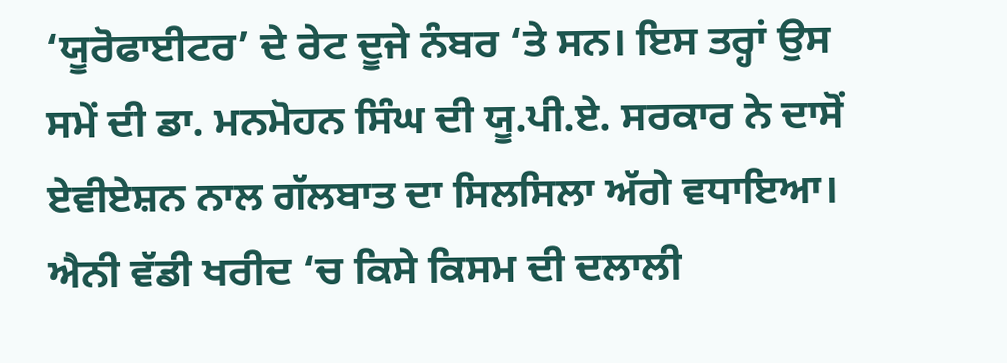‘ਯੂਰੋਫਾਈਟਰ’ ਦੇ ਰੇਟ ਦੂਜੇ ਨੰਬਰ ‘ਤੇ ਸਨ। ਇਸ ਤਰ੍ਹਾਂ ਉਸ ਸਮੇਂ ਦੀ ਡਾ. ਮਨਮੋਹਨ ਸਿੰਘ ਦੀ ਯੂ.ਪੀ.ਏ. ਸਰਕਾਰ ਨੇ ਦਾਸੋਂ ਏਵੀਏਸ਼ਨ ਨਾਲ ਗੱਲਬਾਤ ਦਾ ਸਿਲਸਿਲਾ ਅੱਗੇ ਵਧਾਇਆ। ਐਨੀ ਵੱਡੀ ਖਰੀਦ ‘ਚ ਕਿਸੇ ਕਿਸਮ ਦੀ ਦਲਾਲੀ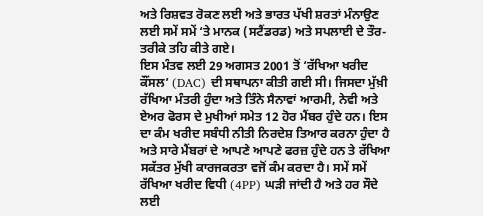ਅਤੇ ਰਿਸ਼ਵਤ ਰੋਕਣ ਲਈ ਅਤੇ ਭਾਰਤ ਪੱਖੀ ਸ਼ਰਤਾਂ ਮੰਨਾਉਣ ਲਈ ਸਮੇਂ ਸਮੇਂ ‘ਤੇ ਮਾਨਕ (ਸਟੈਂਡਰਡ) ਅਤੇ ਸਪਲਾਈ ਦੇ ਤੌਰ-ਤਰੀਕੇ ਤਹਿ ਕੀਤੇ ਗਏ।
ਇਸ ਮੰਤਵ ਲਈ 29 ਅਗਸਤ 2001 ਤੋਂ ‘ਰੱਖਿਆ ਖਰੀਦ ਕੌਂਸਲ’ (DAC) ਦੀ ਸਥਾਪਨਾ ਕੀਤੀ ਗਈ ਸੀ। ਜਿਸਦਾ ਮੁੱਖ਼ੀ ਰੱਖਿਆ ਮੰਤਰੀ ਹੁੰਦਾ ਅਤੇ ਤਿੰਨੇ ਸੈਨਾਵਾਂ ਆਰਮੀ, ਨੇਵੀ ਅਤੇ ਏਅਰ ਫੋਰਸ ਦੇ ਮੁਖੀਆਂ ਸਮੇਤ 12 ਹੋਰ ਮੈਂਬਰ ਹੁੰਦੇ ਹਨ। ਇਸ ਦਾ ਕੰਮ ਖਰੀਦ ਸਬੰਧੀ ਨੀਤੀ ਨਿਰਦੇਸ਼ ਤਿਆਰ ਕਰਨਾ ਹੁੰਦਾ ਹੈ ਅਤੇ ਸਾਰੇ ਮੈਂਬਰਾਂ ਦੇ ਆਪਣੇ ਆਪਣੇ ਫਰਜ਼ ਹੁੰਦੇ ਹਨ ਤੇ ਰੱਖਿਆ ਸਕੱਤਰ ਮੁੱਖੀ ਕਾਰਜਕਰਤਾ ਵਜੋਂ ਕੰਮ ਕਰਦਾ ਹੈ। ਸਮੇਂ ਸਮੇਂ ਰੱਖਿਆ ਖਰੀਦ ਵਿਧੀ (4PP) ਘੜੀ ਜਾਂਦੀ ਹੈ ਅਤੇ ਹਰ ਸੌਦੇ ਲਈ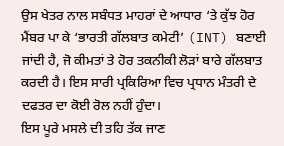ਉਸ ਖੇਤਰ ਨਾਲ ਸਬੰਧਤ ਮਾਹਰਾਂ ਦੇ ਆਧਾਰ ‘ਤੇ ਕੁੱਝ ਹੋਰ ਮੈਂਬਰ ਪਾ ਕੇ ‘ਭਾਰਤੀ ਗੱਲਬਾਤ ਕਮੇਟੀ’ (INT) ਬਣਾਈ ਜਾਂਦੀ ਹੈ, ਜੋ ਕੀਮਤਾਂ ਤੇ ਹੋਰ ਤਕਨੀਕੀ ਲੋੜਾਂ ਬਾਰੇ ਗੱਲਬਾਤ ਕਰਦੀ ਹੈ। ਇਸ ਸਾਰੀ ਪ੍ਰਕਿਰਿਆ ਵਿਚ ਪ੍ਰਧਾਨ ਮੰਤਰੀ ਦੇ ਦਫਤਰ ਦਾ ਕੋਈ ਰੋਲ ਨਹੀਂ ਹੁੰਦਾ।
ਇਸ ਪੂਰੇ ਮਸਲੇ ਦੀ ਤਹਿ ਤੱਕ ਜਾਣ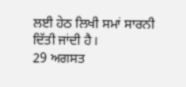ਲਈ ਹੇਠ ਲਿਖੀ ਸਮਾਂ ਸਾਰਨੀ ਦਿੱਤੀ ਜਾਂਦੀ ਹੈ।
29 ਅਗਸਤ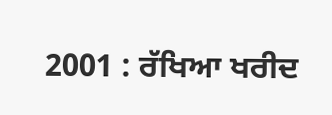2001 : ਰੱਖਿਆ ਖਰੀਦ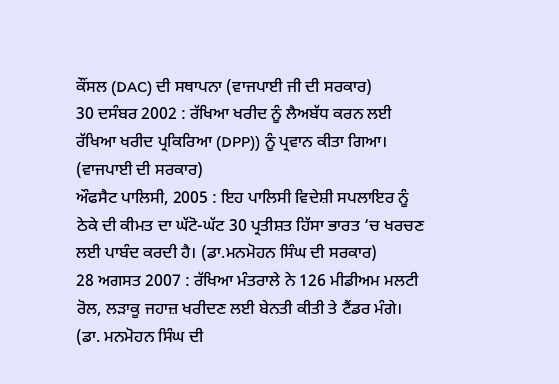ਕੌਂਸਲ (DAC) ਦੀ ਸਥਾਪਨਾ (ਵਾਜਪਾਈ ਜੀ ਦੀ ਸਰਕਾਰ)
30 ਦਸੰਬਰ 2002 : ਰੱਖਿਆ ਖਰੀਦ ਨੂੰ ਲੈਅਬੱਧ ਕਰਨ ਲਈ ਰੱਖਿਆ ਖਰੀਦ ਪ੍ਰਕਿਰਿਆ (DPP)) ਨੂੰ ਪ੍ਰਵਾਨ ਕੀਤਾ ਗਿਆ। (ਵਾਜਪਾਈ ਦੀ ਸਰਕਾਰ)
ਔਫਸੈਟ ਪਾਲਿਸੀ, 2005 : ਇਹ ਪਾਲਿਸੀ ਵਿਦੇਸ਼ੀ ਸਪਲਾਇਰ ਨੂੰ ਠੇਕੇ ਦੀ ਕੀਮਤ ਦਾ ਘੱਟੋ-ਘੱਟ 30 ਪ੍ਰਤੀਸ਼ਤ ਹਿੱਸਾ ਭਾਰਤ ‘ਚ ਖਰਚਣ ਲਈ ਪਾਬੰਦ ਕਰਦੀ ਹੈ। (ਡਾ.ਮਨਮੋਹਨ ਸਿੰਘ ਦੀ ਸਰਕਾਰ)
28 ਅਗਸਤ 2007 : ਰੱਖਿਆ ਮੰਤਰਾਲੇ ਨੇ 126 ਮੀਡੀਅਮ ਮਲਟੀ ਰੋਲ, ਲੜਾਕੂ ਜਹਾਜ਼ ਖਰੀਦਣ ਲਈ ਬੇਨਤੀ ਕੀਤੀ ਤੇ ਟੈਂਡਰ ਮੰਗੇ। (ਡਾ. ਮਨਮੋਹਨ ਸਿੰਘ ਦੀ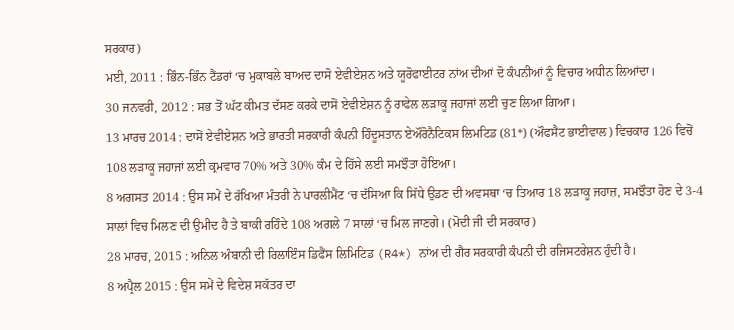ਸਰਕਾਰ)
ਮਈ, 2011 : ਭਿੰਨ-ਭਿੰਨ ਟੈਂਡਰਾਂ ‘ਚ ਮੁਕਾਬਲੇ ਬਾਅਦ ਦਾਸੋ ਏਵੀਏਸ਼ਨ ਅਤੇ ਯੂਰੋਫਾਈਟਰ ਨਾਂਅ ਦੀਆਂ ਦੋ ਕੰਪਨੀਆਂ ਨੂੰ ਵਿਚਾਰ ਅਧੀਨ ਲਿਆਂਦਾ।
30 ਜਨਵਰੀ, 2012 : ਸਭ ਤੋਂ ਘੱਟ ਕੀਮਤ ਦੱਸਣ ਕਰਕੇ ਦਾਸੋਂ ਏਵੀਏਸ਼ਨ ਨੂੰ ਰਾਫੇਲ ਲੜਾਕੂ ਜਹਾਜਾਂ ਲਈ ਚੁਣ ਲਿਆ ਗਿਆ।
13 ਮਾਰਚ 2014 : ਦਾਸੋਂ ਏਵੀਏਸ਼ਨ ਅਤੇ ਭਾਰਤੀ ਸਰਕਾਰੀ ਕੰਪਨੀ ਹਿੰਦੂਸਤਾਨ ਏਔਰੋਨੈਟਿਕਸ ਲਿਮਟਿਡ (81*) (ਔਫਸੈਟ ਭਾਈਵਾਲ) ਵਿਚਕਾਰ 126 ਵਿਚੋਂ 108 ਲੜਾਕੂ ਜਹਾਜਾਂ ਲਈ ਕ੍ਰਮਵਾਰ 70% ਅਤੇ 30% ਕੰਮ ਦੇ ਹਿੱਸੇ ਲਈ ਸਮਝੌਤਾ ਹੋਇਆ।
8 ਅਗਸਤ 2014 : ਉਸ ਸਮੇਂ ਦੇ ਰੱਖਿਆ ਮੰਤਰੀ ਨੇ ਪਾਰਲੀਮੈਂਟ ‘ਚ ਦੱਸਿਆ ਕਿ ਸਿੱਧੇ ਉਡਣ ਦੀ ਅਵਸਥਾ ‘ਚ ਤਿਆਰ 18 ਲੜਾਕੂ ਜਹਾਜ਼, ਸਮਝੌਤਾ ਹੋਣ ਦੇ 3-4 ਸਾਲਾਂ ਵਿਚ ਮਿਲਣ ਦੀ ਉਮੀਦ ਹੈ ਤੇ ਬਾਕੀ ਰਹਿੰਦੇ 108 ਅਗਲੇ 7 ਸਾਲਾਂ ‘ਚ ਮਿਲ ਜਾਣਗੇ। (ਮੋਦੀ ਜੀ ਦੀ ਸਰਕਾਰ)
28 ਮਾਰਚ, 2015 : ਅਨਿਲ ਅੰਬਾਨੀ ਦੀ ਰਿਲਾਇੰਸ ਡਿਫੈਂਸ ਲਿਮਿਟਿਡ (R4*) ਨਾਂਅ ਦੀ ਗੈਰ ਸਰਕਾਰੀ ਕੰਪਨੀ ਦੀ ਰਜਿਸਟਰੇਸ਼ਨ ਹੁੰਦੀ ਹੈ।
8 ਅਪ੍ਰੈਲ 2015 : ਉਸ ਸਮੇਂ ਦੇ ਵਿਦੇਸ਼ ਸਕੱਤਰ ਦਾ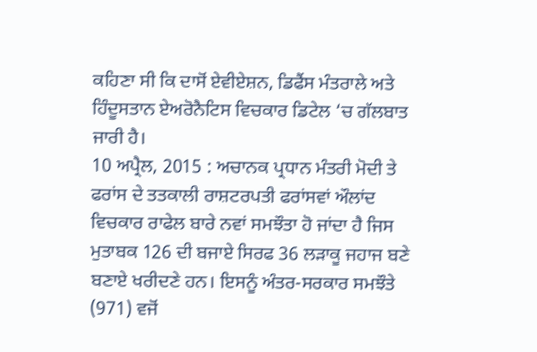ਕਹਿਣਾ ਸੀ ਕਿ ਦਾਸੋਂ ਏਵੀਏਸ਼ਨ, ਡਿਫੈਂਸ ਮੰਤਰਾਲੇ ਅਤੇ ਹਿੰਦੂਸਤਾਨ ਏਅਰੋਨੈਟਿਸ ਵਿਚਕਾਰ ਡਿਟੇਲ ‘ਚ ਗੱਲਬਾਤ ਜਾਰੀ ਹੈ।
10 ਅਪ੍ਰੈਲ, 2015 : ਅਚਾਨਕ ਪ੍ਰਧਾਨ ਮੰਤਰੀ ਮੋਦੀ ਤੇ ਫਰਾਂਸ ਦੇ ਤਤਕਾਲੀ ਰਾਸ਼ਟਰਪਤੀ ਫਰਾਂਸਵਾਂ ਔਲਾਂਦ ਵਿਚਕਾਰ ਰਾਫੇਲ ਬਾਰੇ ਨਵਾਂ ਸਮਝੌਤਾ ਹੋ ਜਾਂਦਾ ਹੈ ਜਿਸ ਮੁਤਾਬਕ 126 ਦੀ ਬਜਾਏ ਸਿਰਫ 36 ਲੜਾਕੂ ਜਹਾਜ ਬਣੇ ਬਣਾਏ ਖਰੀਦਣੇ ਹਨ। ਇਸਨੂੰ ਅੰਤਰ-ਸਰਕਾਰ ਸਮਝੌਤੇ (971) ਵਜੋਂ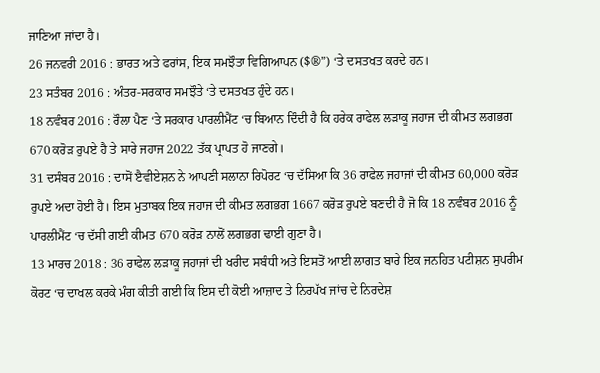ਜਾਣਿਆ ਜਾਂਦਾ ਹੈ।
26 ਜਨਵਰੀ 2016 : ਭਾਰਤ ਅਤੇ ਫਰਾਂਸ, ਇਕ ਸਮਝੌਤਾ ਵਿਗਿਆਪਨ ($®”) ‘ਤੇ ਦਸਤਖਤ ਕਰਦੇ ਹਨ।
23 ਸਤੰਬਰ 2016 : ਅੰਤਰ-ਸਰਕਾਰ ਸਮਝੌਤੇ ‘ਤੇ ਦਸਤਖਤ ਹੁੰਦੇ ਹਨ।
18 ਨਵੰਬਰ 2016 : ਰੌਲਾ ਪੈਣ ‘ਤੇ ਸਰਕਾਰ ਪਾਰਲੀਮੈਂਟ ‘ਚ ਬਿਆਨ ਦਿੰਦੀ ਹੈ ਕਿ ਹਰੇਕ ਰਾਫੇਲ ਲੜਾਕੂ ਜਹਾਜ ਦੀ ਕੀਮਤ ਲਗਭਗ 670 ਕਰੋੜ ਰੁਪਏ ਹੈ ਤੇ ਸਾਰੇ ਜਹਾਜ 2022 ਤੱਕ ਪ੍ਰਾਪਤ ਹੋ ਜਾਣਗੇ।
31 ਦਸੰਬਰ 2016 : ਦਾਸੋਂ ੲੈਵੀਏਸ਼ਨ ਨੇ ਆਪਣੀ ਸਲਾਨਾ ਰਿਪੋਰਟ ‘ਚ ਦੱਸਿਆ ਕਿ 36 ਰਾਫੇਲ ਜਹਾਜਾਂ ਦੀ ਕੀਮਤ 60,000 ਕਰੋੜ ਰੁਪਏ ਅਦਾ ਹੋਈ ਹੈ। ਇਸ ਮੁਤਾਬਕ ਇਕ ਜਹਾਜ ਦੀ ਕੀਮਤ ਲਗਭਗ 1667 ਕਰੋੜ ਰੁਪਏ ਬਣਦੀ ਹੈ ਜੋ ਕਿ 18 ਨਵੰਬਰ 2016 ਨੂੰ ਪਾਰਲੀਮੈਂਟ ‘ਚ ਦੱਸੀ ਗਈ ਕੀਮਤ 670 ਕਰੋੜ ਨਾਲੋਂ ਲਗਭਗ ਢਾਈ ਗੁਣਾ ਹੈ।
13 ਮਾਰਚ 2018 : 36 ਰਾਫੇਲ ਲੜਾਕੂ ਜਹਾਜਾਂ ਦੀ ਖਰੀਦ ਸਬੰਧੀ ਅਤੇ ਇਸਤੋਂ ਆਈ ਲਾਗਤ ਬਾਰੇ ਇਕ ਜਨਹਿਤ ਪਟੀਸ਼ਨ ਸੁਪਰੀਮ ਕੋਰਟ ‘ਚ ਦਾਖਲ ਕਰਕੇ ਮੰਗ ਕੀਤੀ ਗਈ ਕਿ ਇਸ ਦੀ ਕੋਈ ਆਜ਼ਾਦ ਤੇ ਨਿਰਪੱਖ ਜਾਂਚ ਦੇ ਨਿਰਦੇਸ਼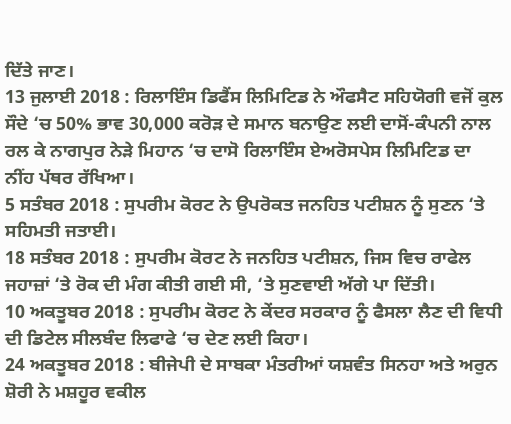ਦਿੱਤੇ ਜਾਣ।
13 ਜੁਲਾਈ 2018 : ਰਿਲਾਇੰਸ ਡਿਫੈਂਸ ਲਿਮਿਟਿਡ ਨੇ ਔਫਸੈਟ ਸਹਿਯੋਗੀ ਵਜੋਂ ਕੁਲ ਸੌਦੇ ‘ਚ 50% ਭਾਵ 30,000 ਕਰੋੜ ਦੇ ਸਮਾਨ ਬਨਾਉਣ ਲਈ ਦਾਸੋਂ-ਕੰਪਨੀ ਨਾਲ ਰਲ ਕੇ ਨਾਗਪੁਰ ਨੇੜੇ ਮਿਹਾਨ ‘ਚ ਦਾਸੋ ਰਿਲਾਇੰਸ ਏਅਰੋਸਪੇਸ ਲਿਮਿਟਿਡ ਦਾ ਨੀਂਹ ਪੱਥਰ ਰੱਖਿਆ।
5 ਸਤੰਬਰ 2018 : ਸੁਪਰੀਮ ਕੋਰਟ ਨੇ ਉਪਰੋਕਤ ਜਨਹਿਤ ਪਟੀਸ਼ਨ ਨੂੰ ਸੁਣਨ ‘ਤੇ ਸਹਿਮਤੀ ਜਤਾਈ।
18 ਸਤੰਬਰ 2018 : ਸੁਪਰੀਮ ਕੋਰਟ ਨੇ ਜਨਹਿਤ ਪਟੀਸ਼ਨ, ਜਿਸ ਵਿਚ ਰਾਫੇਲ ਜਹਾਜ਼ਾਂ ‘ਤੇ ਰੋਕ ਦੀ ਮੰਗ ਕੀਤੀ ਗਈ ਸੀ, ‘ਤੇ ਸੁਣਵਾਈ ਅੱਗੇ ਪਾ ਦਿੱਤੀ।
10 ਅਕਤੂਬਰ 2018 : ਸੁਪਰੀਮ ਕੋਰਟ ਨੇ ਕੇਂਦਰ ਸਰਕਾਰ ਨੂੰ ਫੈਸਲਾ ਲੈਣ ਦੀ ਵਿਧੀ ਦੀ ਡਿਟੇਲ ਸੀਲਬੰਦ ਲਿਫਾਫੇ ‘ਚ ਦੇਣ ਲਈ ਕਿਹਾ।
24 ਅਕਤੂਬਰ 2018 : ਬੀਜੇਪੀ ਦੇ ਸਾਬਕਾ ਮੰਤਰੀਆਂ ਯਸ਼ਵੰਤ ਸਿਨਹਾ ਅਤੇ ਅਰੁਨ ਸ਼ੋਰੀ ਨੇ ਮਸ਼ਹੂਰ ਵਕੀਲ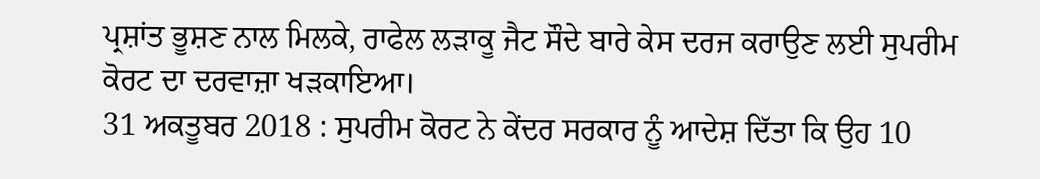ਪ੍ਰਸ਼ਾਂਤ ਭੂਸ਼ਣ ਨਾਲ ਮਿਲਕੇ, ਰਾਫੇਲ ਲੜਾਕੂ ਜੈਟ ਸੌਦੇ ਬਾਰੇ ਕੇਸ ਦਰਜ ਕਰਾਉਣ ਲਈ ਸੁਪਰੀਮ ਕੋਰਟ ਦਾ ਦਰਵਾਜ਼ਾ ਖੜਕਾਇਆ।
31 ਅਕਤੂਬਰ 2018 : ਸੁਪਰੀਮ ਕੋਰਟ ਨੇ ਕੇਂਦਰ ਸਰਕਾਰ ਨੂੰ ਆਦੇਸ਼ ਦਿੱਤਾ ਕਿ ਉਹ 10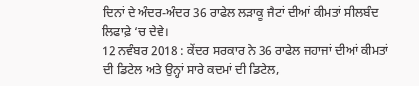ਦਿਨਾਂ ਦੇ ਅੰਦਰ-ਅੰਦਰ 36 ਰਾਫੇਲ ਲੜਾਕੂ ਜੈਟਾਂ ਦੀਆਂ ਕੀਮਤਾਂ ਸੀਲਬੰਦ ਲਿਫਾਫ਼ੇ ‘ਚ ਦੇਵੇ।
12 ਨਵੰਬਰ 2018 : ਕੇਂਦਰ ਸਰਕਾਰ ਨੇ 36 ਰਾਫੇਲ ਜਹਾਜਾਂ ਦੀਆਂ ਕੀਮਤਾਂ ਦੀ ਡਿਟੇਲ ਅਤੇ ਉਨ੍ਹਾਂ ਸਾਰੇ ਕਦਮਾਂ ਦੀ ਡਿਟੇਲ,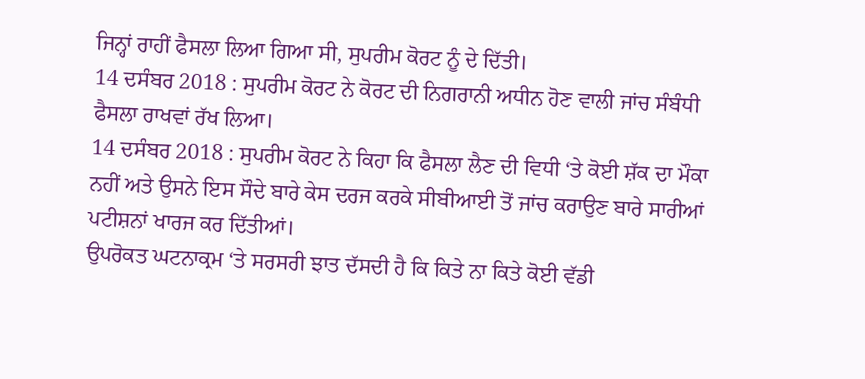ਜਿਨ੍ਹਾਂ ਰਾਹੀਂ ਫੈਸਲਾ ਲਿਆ ਗਿਆ ਸੀ, ਸੁਪਰੀਮ ਕੋਰਟ ਨੂੰ ਦੇ ਦਿੱਤੀ।
14 ਦਸੰਬਰ 2018 : ਸੁਪਰੀਮ ਕੋਰਟ ਨੇ ਕੋਰਟ ਦੀ ਨਿਗਰਾਨੀ ਅਧੀਨ ਹੋਣ ਵਾਲੀ ਜਾਂਚ ਸੰਬੰਧੀ ਫੈਸਲਾ ਰਾਖਵਾਂ ਰੱਖ ਲਿਆ।
14 ਦਸੰਬਰ 2018 : ਸੁਪਰੀਮ ਕੋਰਟ ਨੇ ਕਿਹਾ ਕਿ ਫੈਸਲਾ ਲੈਣ ਦੀ ਵਿਧੀ ‘ਤੇ ਕੋਈ ਸ਼ੱਕ ਦਾ ਮੌਕਾ ਨਹੀਂ ਅਤੇ ਉਸਨੇ ਇਸ ਸੌਦੇ ਬਾਰੇ ਕੇਸ ਦਰਜ ਕਰਕੇ ਸੀਬੀਆਈ ਤੋਂ ਜਾਂਚ ਕਰਾਉਣ ਬਾਰੇ ਸਾਰੀਆਂ ਪਟੀਸ਼ਨਾਂ ਖਾਰਜ ਕਰ ਦਿੱਤੀਆਂ।
ਉਪਰੋਕਤ ਘਟਨਾਕ੍ਰਮ ‘ਤੇ ਸਰਸਰੀ ਝਾਤ ਦੱਸਦੀ ਹੈ ਕਿ ਕਿਤੇ ਨਾ ਕਿਤੇ ਕੋਈ ਵੱਡੀ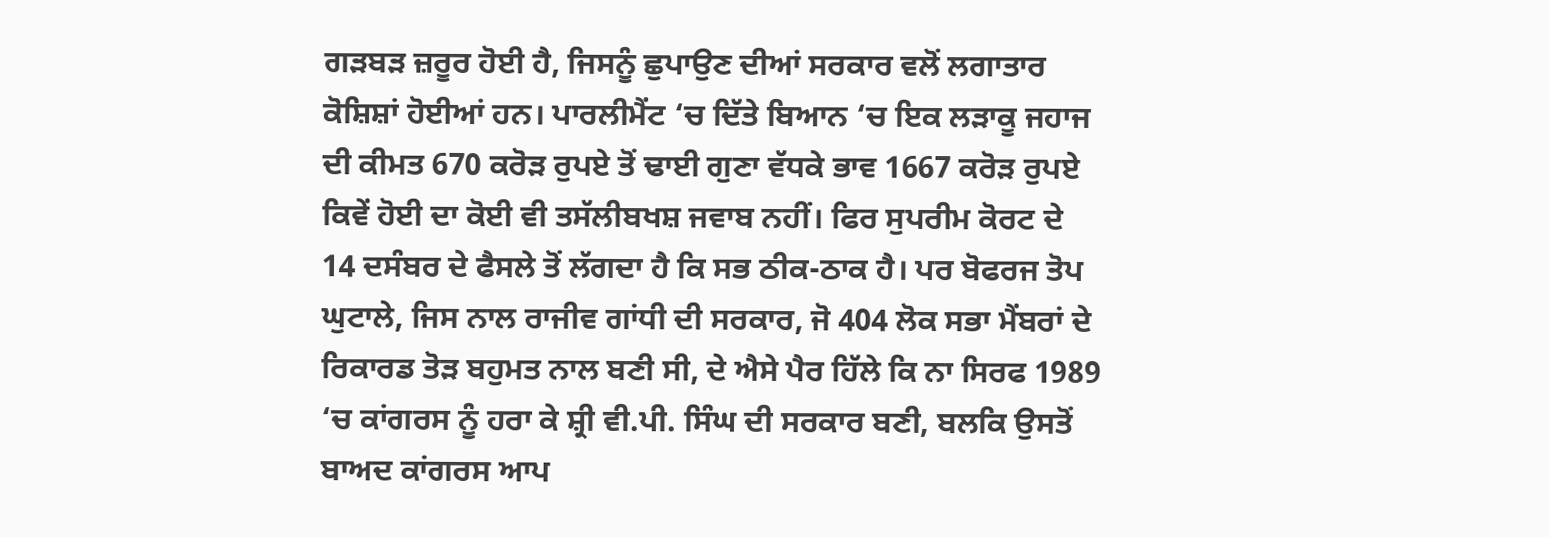ਗੜਬੜ ਜ਼ਰੂਰ ਹੋਈ ਹੈ, ਜਿਸਨੂੰ ਛੁਪਾਉਣ ਦੀਆਂ ਸਰਕਾਰ ਵਲੋਂ ਲਗਾਤਾਰ ਕੋਸ਼ਿਸ਼ਾਂ ਹੋਈਆਂ ਹਨ। ਪਾਰਲੀਮੈਂਟ ‘ਚ ਦਿੱਤੇ ਬਿਆਨ ‘ਚ ਇਕ ਲੜਾਕੂ ਜਹਾਜ ਦੀ ਕੀਮਤ 670 ਕਰੋੜ ਰੁਪਏ ਤੋਂ ਢਾਈ ਗੁਣਾ ਵੱਧਕੇ ਭਾਵ 1667 ਕਰੋੜ ਰੁਪਏ ਕਿਵੇਂ ਹੋਈ ਦਾ ਕੋਈ ਵੀ ਤਸੱਲੀਬਖਸ਼ ਜਵਾਬ ਨਹੀਂ। ਫਿਰ ਸੁਪਰੀਮ ਕੋਰਟ ਦੇ 14 ਦਸੰਬਰ ਦੇ ਫੈਸਲੇ ਤੋਂ ਲੱਗਦਾ ਹੈ ਕਿ ਸਭ ਠੀਕ-ਠਾਕ ਹੈ। ਪਰ ਬੋਫਰਜ ਤੋਪ ਘੁਟਾਲੇ, ਜਿਸ ਨਾਲ ਰਾਜੀਵ ਗਾਂਧੀ ਦੀ ਸਰਕਾਰ, ਜੋ 404 ਲੋਕ ਸਭਾ ਮੈਂਬਰਾਂ ਦੇ ਰਿਕਾਰਡ ਤੋੜ ਬਹੁਮਤ ਨਾਲ ਬਣੀ ਸੀ, ਦੇ ਐਸੇ ਪੈਰ ਹਿੱਲੇ ਕਿ ਨਾ ਸਿਰਫ 1989 ‘ਚ ਕਾਂਗਰਸ ਨੂੰ ਹਰਾ ਕੇ ਸ਼੍ਰੀ ਵੀ.ਪੀ. ਸਿੰਘ ਦੀ ਸਰਕਾਰ ਬਣੀ, ਬਲਕਿ ਉਸਤੋਂ ਬਾਅਦ ਕਾਂਗਰਸ ਆਪ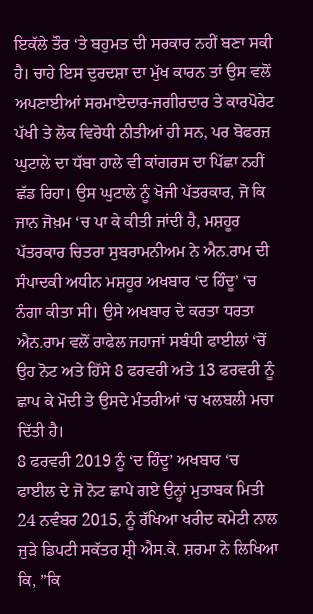ਇਕੱਲੇ ਤੌਰ ‘ਤੇ ਬਹੁਮਤ ਦੀ ਸਰਕਾਰ ਨਹੀਂ ਬਣਾ ਸਕੀ ਹੈ। ਚਾਹੇ ਇਸ ਦੁਰਦਸ਼ਾ ਦਾ ਮੁੱਖ ਕਾਰਨ ਤਾਂ ਉਸ ਵਲੋਂ ਅਪਣਾਈਆਂ ਸਰਮਾਏਦਾਰ-ਜਗੀਰਦਾਰ ਤੇ ਕਾਰਪੋਰੇਟ ਪੱਖੀ ਤੇ ਲੋਕ ਵਿਰੋਧੀ ਨੀਤੀਆਂ ਹੀ ਸਨ, ਪਰ ਬੋਫਰਜ਼ ਘੁਟਾਲੇ ਦਾ ਧੱਬਾ ਹਾਲੇ ਵੀ ਕਾਂਗਰਸ ਦਾ ਪਿੱਛਾ ਨਹੀਂ ਛੱਡ ਰਿਹਾ। ਉਸ ਘੁਟਾਲੇ ਨੂੰ ਖੋਜੀ ਪੱਤਰਕਾਰ, ਜੋ ਕਿ ਜਾਨ ਜੋਖ਼ਮ ‘ਚ ਪਾ ਕੇ ਕੀਤੀ ਜਾਂਦੀ ਹੈ, ਮਸ਼ਹੂਰ ਪੱਤਰਕਾਰ ਚਿਤਰਾ ਸੁਬਰਾਮਨੀਅਮ ਨੇ ਐਨ.ਰਾਮ ਦੀ ਸੰਪਾਦਕੀ ਅਧੀਨ ਮਸ਼ਹੂਰ ਅਖਬਾਰ ‘ਦ ਹਿੰਦੂ’ ‘ਚ ਨੰਗਾ ਕੀਤਾ ਸੀ। ਉਸੇ ਅਖਬਾਰ ਦੇ ਕਰਤਾ ਧਰਤਾ ਐਨ.ਰਾਮ ਵਲੋਂ ਰਾਫੇਲ ਜਹਾਜਾਂ ਸਬੰਧੀ ਫਾਈਲਾਂ ‘ਚੋਂ ਉਹ ਨੋਟ ਅਤੇ ਹਿੱਸੇ 8 ਫਰਵਰੀ ਅਤੇ 13 ਫਰਵਰੀ ਨੂੰ ਛਾਪ ਕੇ ਮੋਦੀ ਤੇ ਉਸਦੇ ਮੰਤਰੀਆਂ ‘ਚ ਖਲਬਲੀ ਮਚਾ ਦਿੱਤੀ ਹੈ।
8 ਫਰਵਰੀ 2019 ਨੂੰ ‘ਦ ਹਿੰਦੂ’ ਅਖਬਾਰ ‘ਚ ਫਾਈਲ ਦੇ ਜੋ ਨੋਟ ਛਾਪੇ ਗਏ ਉਨ੍ਹਾਂ ਮੁਤਾਬਕ ਮਿਤੀ 24 ਨਵੰਬਰ 2015, ਨੂੰ ਰੱਖਿਆ ਖਰੀਦ ਕਮੇਟੀ ਨਾਲ ਜੁੜੇ ਡਿਪਟੀ ਸਕੱਤਰ ਸ਼੍ਰੀ ਐਸ.ਕੇ. ਸ਼ਰਮਾ ਨੇ ਲਿਖਿਆ ਕਿ, ”ਕਿ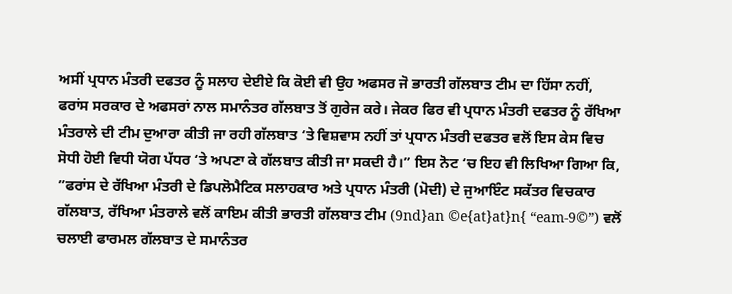ਅਸੀਂ ਪ੍ਰਧਾਨ ਮੰਤਰੀ ਦਫਤਰ ਨੂੰ ਸਲਾਹ ਦੇਈਏ ਕਿ ਕੋਈ ਵੀ ਉਹ ਅਫਸਰ ਜੋ ਭਾਰਤੀ ਗੱਲਬਾਤ ਟੀਮ ਦਾ ਹਿੱਸਾ ਨਹੀਂ, ਫਰਾਂਸ ਸਰਕਾਰ ਦੇ ਅਫਸਰਾਂ ਨਾਲ ਸਮਾਨੰਤਰ ਗੱਲਬਾਤ ਤੋਂ ਗੁਰੇਜ ਕਰੇ। ਜੇਕਰ ਫਿਰ ਵੀ ਪ੍ਰਧਾਨ ਮੰਤਰੀ ਦਫਤਰ ਨੂੰ ਰੱਖਿਆ ਮੰਤਰਾਲੇ ਦੀ ਟੀਮ ਦੁਆਰਾ ਕੀਤੀ ਜਾ ਰਹੀ ਗੱਲਬਾਤ ‘ਤੇ ਵਿਸ਼ਵਾਸ ਨਹੀਂ ਤਾਂ ਪ੍ਰਧਾਨ ਮੰਤਰੀ ਦਫਤਰ ਵਲੋਂ ਇਸ ਕੇਸ ਵਿਚ ਸੋਧੀ ਹੋਈ ਵਿਧੀ ਯੋਗ ਪੱਧਰ ‘ਤੇ ਅਪਣਾ ਕੇ ਗੱਲਬਾਤ ਕੀਤੀ ਜਾ ਸਕਦੀ ਹੈ।” ਇਸ ਨੋਟ ‘ਚ ਇਹ ਵੀ ਲਿਖਿਆ ਗਿਆ ਕਿ, ”ਫਰਾਂਸ ਦੇ ਰੱਖਿਆ ਮੰਤਰੀ ਦੇ ਡਿਪਲੋਮੈਟਿਕ ਸਲਾਹਕਾਰ ਅਤੇ ਪ੍ਰਧਾਨ ਮੰਤਰੀ (ਮੋਦੀ) ਦੇ ਜੁਆਇੰਟ ਸਕੱਤਰ ਵਿਚਕਾਰ ਗੱਲਬਾਤ, ਰੱਖਿਆ ਮੰਤਰਾਲੇ ਵਲੋਂ ਕਾਇਮ ਕੀਤੀ ਭਾਰਤੀ ਗੱਲਬਾਤ ਟੀਮ (9nd}an ©e{at}at}n{ “eam-9©”) ਵਲੋਂ ਚਲਾਈ ਫਾਰਮਲ ਗੱਲਬਾਤ ਦੇ ਸਮਾਨੰਤਰ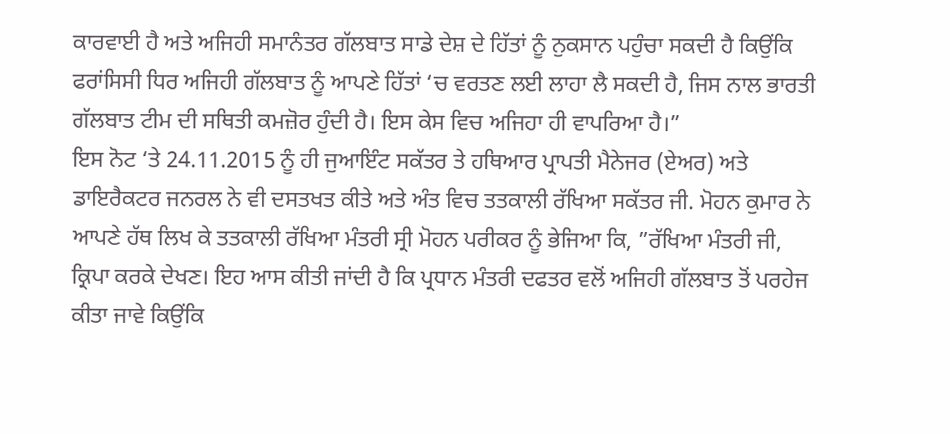ਕਾਰਵਾਈ ਹੈ ਅਤੇ ਅਜਿਹੀ ਸਮਾਨੰਤਰ ਗੱਲਬਾਤ ਸਾਡੇ ਦੇਸ਼ ਦੇ ਹਿੱਤਾਂ ਨੂੰ ਨੁਕਸਾਨ ਪਹੁੰਚਾ ਸਕਦੀ ਹੈ ਕਿਉਂਕਿ ਫਰਾਂਸਿਸੀ ਧਿਰ ਅਜਿਹੀ ਗੱਲਬਾਤ ਨੂੰ ਆਪਣੇ ਹਿੱਤਾਂ ‘ਚ ਵਰਤਣ ਲਈ ਲਾਹਾ ਲੈ ਸਕਦੀ ਹੈ, ਜਿਸ ਨਾਲ ਭਾਰਤੀ ਗੱਲਬਾਤ ਟੀਮ ਦੀ ਸਥਿਤੀ ਕਮਜ਼ੋਰ ਹੁੰਦੀ ਹੈ। ਇਸ ਕੇਸ ਵਿਚ ਅਜਿਹਾ ਹੀ ਵਾਪਰਿਆ ਹੈ।”
ਇਸ ਨੋਟ ‘ਤੇ 24.11.2015 ਨੂੰ ਹੀ ਜੁਆਇੰਟ ਸਕੱਤਰ ਤੇ ਹਥਿਆਰ ਪ੍ਰਾਪਤੀ ਮੈਨੇਜਰ (ਏਅਰ) ਅਤੇ ਡਾਇਰੈਕਟਰ ਜਨਰਲ ਨੇ ਵੀ ਦਸਤਖਤ ਕੀਤੇ ਅਤੇ ਅੰਤ ਵਿਚ ਤਤਕਾਲੀ ਰੱਖਿਆ ਸਕੱਤਰ ਜੀ. ਮੋਹਨ ਕੁਮਾਰ ਨੇ ਆਪਣੇ ਹੱਥ ਲਿਖ ਕੇ ਤਤਕਾਲੀ ਰੱਖਿਆ ਮੰਤਰੀ ਸ੍ਰੀ ਮੋਹਨ ਪਰੀਕਰ ਨੂੰ ਭੇਜਿਆ ਕਿ, ”ਰੱਖਿਆ ਮੰਤਰੀ ਜੀ, ਕ੍ਰਿਪਾ ਕਰਕੇ ਦੇਖਣ। ਇਹ ਆਸ ਕੀਤੀ ਜਾਂਦੀ ਹੈ ਕਿ ਪ੍ਰਧਾਨ ਮੰਤਰੀ ਦਫਤਰ ਵਲੋਂ ਅਜਿਹੀ ਗੱਲਬਾਤ ਤੋਂ ਪਰਹੇਜ ਕੀਤਾ ਜਾਵੇ ਕਿਉਂਕਿ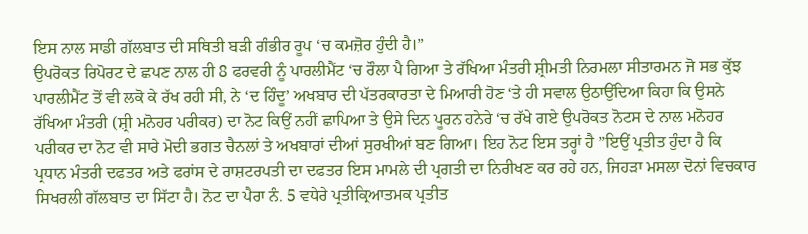ਇਸ ਨਾਲ ਸਾਡੀ ਗੱਲਬਾਤ ਦੀ ਸਥਿਤੀ ਬੜੀ ਗੰਭੀਰ ਰੂਪ ‘ਚ ਕਮਜ਼ੋਰ ਹੁੰਦੀ ਹੈ।”
ਉਪਰੋਕਤ ਰਿਪੋਰਟ ਦੇ ਛਪਣ ਨਾਲ ਹੀ 8 ਫਰਵਰੀ ਨੂੰ ਪਾਰਲੀਮੈਂਟ ‘ਚ ਰੌਲਾ ਪੈ ਗਿਆ ਤੇ ਰੱਖਿਆ ਮੰਤਰੀ ਸ਼੍ਰੀਮਤੀ ਨਿਰਮਲਾ ਸੀਤਾਰਮਨ ਜੋ ਸਭ ਕੁੱਝ ਪਾਰਲੀਮੈਂਟ ਤੋਂ ਵੀ ਲਕੋ ਕੇ ਰੱਖ ਰਹੀ ਸੀ, ਨੇ ‘ਦ ਹਿੰਦੂ’ ਅਖਬਾਰ ਦੀ ਪੱਤਰਕਾਰਤਾ ਦੇ ਮਿਆਰੀ ਹੋਣ ‘ਤੇ ਹੀ ਸਵਾਲ ਉਠਾਉਂਦਿਆ ਕਿਹਾ ਕਿ ਉਸਨੇ ਰੱਖਿਆ ਮੰਤਰੀ (ਸ਼੍ਰੀ ਮਨੋਹਰ ਪਰੀਕਰ) ਦਾ ਨੋਟ ਕਿਉਂ ਨਹੀਂ ਛਾਪਿਆ ਤੇ ਉਸੇ ਦਿਨ ਪੂਰਨ ਹਨੇਰੇ ‘ਚ ਰੱਖੇ ਗਏ ਉਪਰੋਕਤ ਨੋਟਸ ਦੇ ਨਾਲ ਮਨੋਹਰ ਪਰੀਕਰ ਦਾ ਨੋਟ ਵੀ ਸਾਰੇ ਮੋਦੀ ਭਗਤ ਚੈਨਲਾਂ ਤੇ ਅਖਬਾਰਾਂ ਦੀਆਂ ਸੁਰਖੀਆਂ ਬਣ ਗਿਆ। ਇਹ ਨੋਟ ਇਸ ਤਰ੍ਹਾਂ ਹੈ ”ਇਉਂ ਪ੍ਰਤੀਤ ਹੁੰਦਾ ਹੈ ਕਿ ਪ੍ਰਧਾਨ ਮੰਤਰੀ ਦਫਤਰ ਅਤੇ ਫਰਾਂਸ ਦੇ ਰਾਸ਼ਟਰਪਤੀ ਦਾ ਦਫਤਰ ਇਸ ਮਾਮਲੇ ਦੀ ਪ੍ਰਗਤੀ ਦਾ ਨਿਰੀਖਣ ਕਰ ਰਹੇ ਹਨ, ਜਿਹੜਾ ਮਸਲਾ ਦੋਨਾਂ ਵਿਚਕਾਰ ਸਿਖਰਲੀ ਗੱਲਬਾਤ ਦਾ ਸਿੱਟਾ ਹੈ। ਨੋਟ ਦਾ ਪੈਰਾ ਨੰ. 5 ਵਧੇਰੇ ਪ੍ਰਤੀਕ੍ਰਿਆਤਮਕ ਪ੍ਰਤੀਤ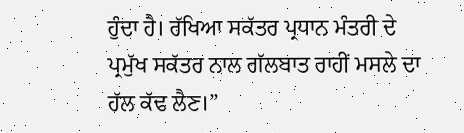ਹੁੰਦਾ ਹੈ। ਰੱਖਿਆ ਸਕੱਤਰ ਪ੍ਰਧਾਨ ਮੰਤਰੀ ਦੇ ਪ੍ਰਮੁੱਖ ਸਕੱਤਰ ਨਾਲ ਗੱਲਬਾਤ ਰਾਹੀਂ ਮਸਲੇ ਦਾ ਹੱਲ ਕੱਢ ਲੈਣ।”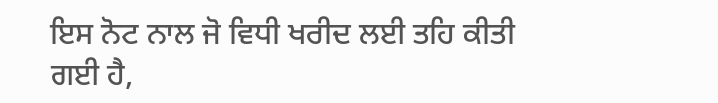ਇਸ ਨੋਟ ਨਾਲ ਜੋ ਵਿਧੀ ਖਰੀਦ ਲਈ ਤਹਿ ਕੀਤੀ ਗਈ ਹੈ,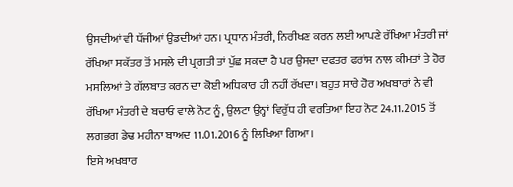ਉਸਦੀਆਂ ਵੀ ਧੱਜੀਆਂ ਉਡਦੀਆਂ ਹਨ। ਪ੍ਰਧਾਨ ਮੰਤਰੀ, ਨਿਰੀਖਣ ਕਰਨ ਲਈ ਆਪਣੇ ਰੱਖਿਆ ਮੰਤਰੀ ਜਾਂ ਰੱਖਿਆ ਸਕੱਤਰ ਤੋਂ ਮਸਲੇ ਦੀ ਪ੍ਰਗਤੀ ਤਾਂ ਪੁੱਛ ਸਕਦਾ ਹੈ ਪਰ ਉਸਦਾ ਦਫਤਰ ਫਰਾਂਸ ਨਾਲ ਕੀਮਤਾਂ ਤੇ ਹੋਰ ਮਸਲਿਆਂ ਤੇ ਗੱਲਬਾਤ ਕਰਨ ਦਾ ਕੋਈ ਅਧਿਕਾਰ ਹੀ ਨਹੀਂ ਰੱਖਦਾ। ਬਹੁਤ ਸਾਰੇ ਹੋਰ ਅਖਬਾਰਾਂ ਨੇ ਵੀ ਰੱਖਿਆ ਮੰਤਰੀ ਦੇ ਬਚਾਓ ਵਾਲੇ ਨੋਟ ਨੂੰ, ਉਲਟਾ ਉਨ੍ਹਾਂ ਵਿਰੁੱਧ ਹੀ ਵਰਤਿਆ ਇਹ ਨੋਟ 24.11.2015 ਤੋਂ ਲਗਭਗ ਡੇਢ ਮਹੀਨਾ ਬਾਅਦ 11.01.2016 ਨੂੰ ਲਿਖਿਆ ਗਿਆ।
ਇਸੇ ਅਖਬਾਰ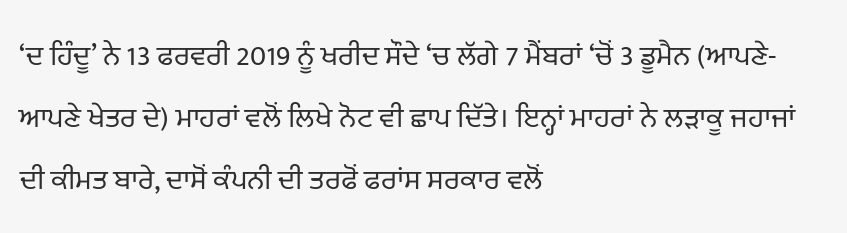‘ਦ ਹਿੰਦੂ’ ਨੇ 13 ਫਰਵਰੀ 2019 ਨੂੰ ਖਰੀਦ ਸੌਦੇ ‘ਚ ਲੱਗੇ 7 ਮੈਂਬਰਾਂ ‘ਚੋਂ 3 ਡੂਮੈਨ (ਆਪਣੇ-ਆਪਣੇ ਖੇਤਰ ਦੇ) ਮਾਹਰਾਂ ਵਲੋਂ ਲਿਖੇ ਨੋਟ ਵੀ ਛਾਪ ਦਿੱਤੇ। ਇਨ੍ਹਾਂ ਮਾਹਰਾਂ ਨੇ ਲੜਾਕੂ ਜਹਾਜਾਂ ਦੀ ਕੀਮਤ ਬਾਰੇ, ਦਾਸੋਂ ਕੰਪਨੀ ਦੀ ਤਰਫੋਂ ਫਰਾਂਸ ਸਰਕਾਰ ਵਲੋਂ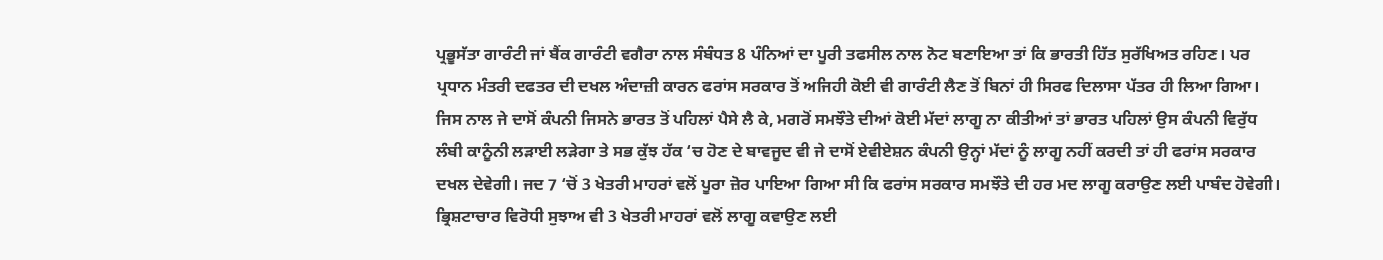ਪ੍ਰਭੂਸੱਤਾ ਗਾਰੰਟੀ ਜਾਂ ਬੈਂਕ ਗਾਰੰਟੀ ਵਗੈਰਾ ਨਾਲ ਸੰਬੰਧਤ 8 ਪੰਨਿਆਂ ਦਾ ਪੂਰੀ ਤਫਸੀਲ ਨਾਲ ਨੋਟ ਬਣਾਇਆ ਤਾਂ ਕਿ ਭਾਰਤੀ ਹਿੱਤ ਸੁਰੱਖਿਅਤ ਰਹਿਣ। ਪਰ ਪ੍ਰਧਾਨ ਮੰਤਰੀ ਦਫਤਰ ਦੀ ਦਖਲ ਅੰਦਾਜ਼ੀ ਕਾਰਨ ਫਰਾਂਸ ਸਰਕਾਰ ਤੋਂ ਅਜਿਹੀ ਕੋਈ ਵੀ ਗਾਰੰਟੀ ਲੈਣ ਤੋਂ ਬਿਨਾਂ ਹੀ ਸਿਰਫ ਦਿਲਾਸਾ ਪੱਤਰ ਹੀ ਲਿਆ ਗਿਆ। ਜਿਸ ਨਾਲ ਜੇ ਦਾਸੋਂ ਕੰਪਨੀ ਜਿਸਨੇ ਭਾਰਤ ਤੋਂ ਪਹਿਲਾਂ ਪੈਸੇ ਲੈ ਕੇ, ਮਗਰੋਂ ਸਮਝੌਤੇ ਦੀਆਂ ਕੋਈ ਮੱਦਾਂ ਲਾਗੂ ਨਾ ਕੀਤੀਆਂ ਤਾਂ ਭਾਰਤ ਪਹਿਲਾਂ ਉਸ ਕੰਪਨੀ ਵਿਰੁੱਧ ਲੰਬੀ ਕਾਨੂੰਨੀ ਲੜਾਈ ਲੜੇਗਾ ਤੇ ਸਭ ਕੁੱਝ ਹੱਕ ‘ਚ ਹੋਣ ਦੇ ਬਾਵਜੂਦ ਵੀ ਜੇ ਦਾਸੋਂ ਏਵੀਏਸ਼ਨ ਕੰਪਨੀ ਉਨ੍ਹਾਂ ਮੱਦਾਂ ਨੂੰ ਲਾਗੂ ਨਹੀਂ ਕਰਦੀ ਤਾਂ ਹੀ ਫਰਾਂਸ ਸਰਕਾਰ ਦਖਲ ਦੇਵੇਗੀ। ਜਦ 7 ‘ਚੋਂ 3 ਖੇਤਰੀ ਮਾਹਰਾਂ ਵਲੋਂ ਪੂਰਾ ਜ਼ੋਰ ਪਾਇਆ ਗਿਆ ਸੀ ਕਿ ਫਰਾਂਸ ਸਰਕਾਰ ਸਮਝੌਤੇ ਦੀ ਹਰ ਮਦ ਲਾਗੂ ਕਰਾਉਣ ਲਈ ਪਾਬੰਦ ਹੋਵੇਗੀ।
ਭ੍ਰਿਸ਼ਟਾਚਾਰ ਵਿਰੋਧੀ ਸੁਝਾਅ ਵੀ 3 ਖੇਤਰੀ ਮਾਹਰਾਂ ਵਲੋਂ ਲਾਗੂ ਕਵਾਉਣ ਲਈ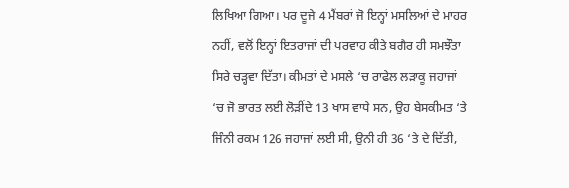ਲਿਖਿਆ ਗਿਆ। ਪਰ ਦੂਜੇ 4 ਮੈਂਬਰਾਂ ਜੋ ਇਨ੍ਹਾਂ ਮਸਲਿਆਂ ਦੇ ਮਾਹਰ ਨਹੀਂ, ਵਲੋਂ ਇਨ੍ਹਾਂ ਇਤਰਾਜਾਂ ਦੀ ਪਰਵਾਹ ਕੀਤੇ ਬਗੈਰ ਹੀ ਸਮਝੌਤਾ ਸਿਰੇ ਚੜ੍ਹਵਾ ਦਿੱਤਾ। ਕੀਮਤਾਂ ਦੇ ਮਸਲੇ ‘ਚ ਰਾਫੇਲ ਲੜਾਕੂ ਜਹਾਜਾਂ ‘ਚ ਜੋ ਭਾਰਤ ਲਈ ਲੋੜੀਂਦੇ 13 ਖਾਸ ਵਾਧੇ ਸਨ, ਉਹ ਬੇਸਕੀਮਤ ‘ਤੇ ਜਿੰਨੀ ਰਕਮ 126 ਜਹਾਜਾਂ ਲਈ ਸੀ, ਉਨੀ ਹੀ 36 ‘ਤੇ ਦੇ ਦਿੱਤੀ,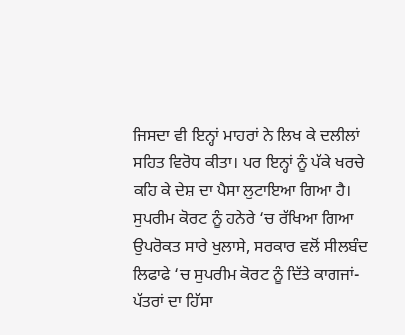ਜਿਸਦਾ ਵੀ ਇਨ੍ਹਾਂ ਮਾਹਰਾਂ ਨੇ ਲਿਖ ਕੇ ਦਲੀਲਾਂ ਸਹਿਤ ਵਿਰੋਧ ਕੀਤਾ। ਪਰ ਇਨ੍ਹਾਂ ਨੂੰ ਪੱਕੇ ਖਰਚੇ ਕਹਿ ਕੇ ਦੇਸ਼ ਦਾ ਪੈਸਾ ਲੁਟਾਇਆ ਗਿਆ ਹੈ।
ਸੁਪਰੀਮ ਕੋਰਟ ਨੂੰ ਹਨੇਰੇ ‘ਚ ਰੱਖਿਆ ਗਿਆ
ਉਪਰੋਕਤ ਸਾਰੇ ਖੁਲਾਸੇ, ਸਰਕਾਰ ਵਲੋਂ ਸੀਲਬੰਦ ਲਿਫਾਫੇ ‘ਚ ਸੁਪਰੀਮ ਕੋਰਟ ਨੂੰ ਦਿੱਤੇ ਕਾਗਜਾਂ-ਪੱਤਰਾਂ ਦਾ ਹਿੱਸਾ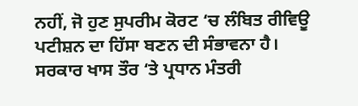ਨਹੀਂ, ਜੋ ਹੁਣ ਸੁਪਰੀਮ ਕੋਰਟ ‘ਚ ਲੰਬਿਤ ਰੀਵਿਊ ਪਟੀਸ਼ਨ ਦਾ ਹਿੱਸਾ ਬਣਨ ਦੀ ਸੰਭਾਵਨਾ ਹੈ। ਸਰਕਾਰ ਖਾਸ ਤੌਰ ‘ਤੇ ਪ੍ਰਧਾਨ ਮੰਤਰੀ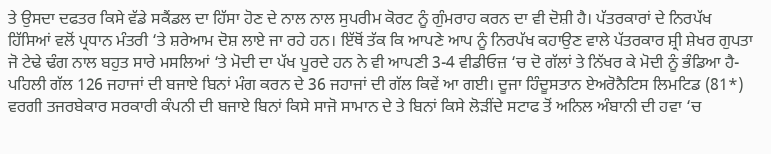ਤੇ ਉਸਦਾ ਦਫਤਰ ਕਿਸੇ ਵੱਡੇ ਸਕੈਂਡਲ ਦਾ ਹਿੱਸਾ ਹੋਣ ਦੇ ਨਾਲ ਨਾਲ ਸੁਪਰੀਮ ਕੋਰਟ ਨੂੰ ਗੁੰਮਰਾਹ ਕਰਨ ਦਾ ਵੀ ਦੋਸ਼ੀ ਹੈ। ਪੱਤਰਕਾਰਾਂ ਦੇ ਨਿਰਪੱਖ ਹਿੱਸਿਆਂ ਵਲੋਂ ਪ੍ਰਧਾਨ ਮੰਤਰੀ ‘ਤੇ ਸ਼ਰੇਆਮ ਦੋਸ਼ ਲਾਏ ਜਾ ਰਹੇ ਹਨ। ਇੱਥੋਂ ਤੱਕ ਕਿ ਆਪਣੇ ਆਪ ਨੂੰ ਨਿਰਪੱਖ ਕਹਾਉਣ ਵਾਲੇ ਪੱਤਰਕਾਰ ਸ਼੍ਰੀ ਸ਼ੇਖਰ ਗੁਪਤਾ ਜੋ ਟੇਢੇ ਢੰਗ ਨਾਲ ਬਹੁਤ ਸਾਰੇ ਮਸਲਿਆਂ ‘ਤੇ ਮੋਦੀ ਦਾ ਪੱਖ ਪੂਰਦੇ ਹਨ ਨੇ ਵੀ ਆਪਣੀ 3-4 ਵੀਡੀਓਜ਼ ‘ਚ ਦੋ ਗੱਲਾਂ ਤੇ ਨਿੱਖਰ ਕੇ ਮੋਦੀ ਨੂੰ ਭੰਡਿਆ ਹੈ-ਪਹਿਲੀ ਗੱਲ 126 ਜਹਾਜਾਂ ਦੀ ਬਜਾਏ ਬਿਨਾਂ ਮੰਗ ਕਰਨ ਦੇ 36 ਜਹਾਜਾਂ ਦੀ ਗੱਲ ਕਿਵੇਂ ਆ ਗਈ। ਦੂਜਾ ਹਿੰਦੂਸਤਾਨ ਏਅਰੋਨੈਟਿਸ ਲਿਮਟਿਡ (81*) ਵਰਗੀ ਤਜਰਬੇਕਾਰ ਸਰਕਾਰੀ ਕੰਪਨੀ ਦੀ ਬਜਾਏ ਬਿਨਾਂ ਕਿਸੇ ਸਾਜੋ ਸਾਮਾਨ ਦੇ ਤੇ ਬਿਨਾਂ ਕਿਸੇ ਲੋੜੀਂਦੇ ਸਟਾਫ ਤੋਂ ਅਨਿਲ ਅੰਬਾਨੀ ਦੀ ਹਵਾ ‘ਚ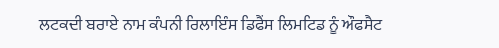ਲਟਕਦੀ ਬਰਾਏ ਨਾਮ ਕੰਪਨੀ ਰਿਲਾਇੰਸ ਡਿਫੈਂਸ ਲਿਮਟਿਡ ਨੂੰ ਔਫਸੈਟ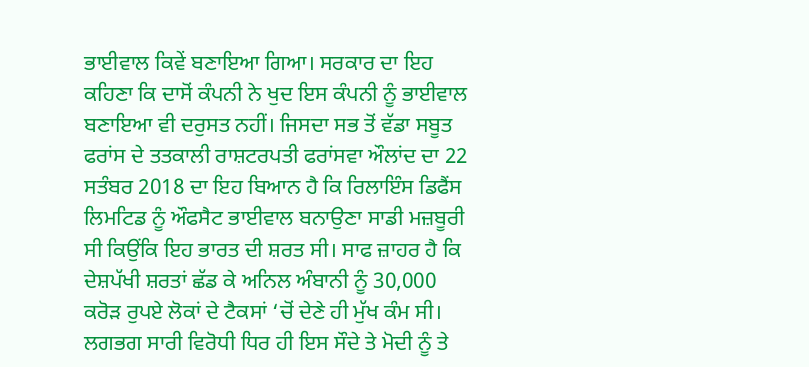ਭਾਈਵਾਲ ਕਿਵੇਂ ਬਣਾਇਆ ਗਿਆ। ਸਰਕਾਰ ਦਾ ਇਹ ਕਹਿਣਾ ਕਿ ਦਾਸੋਂ ਕੰਪਨੀ ਨੇ ਖੁਦ ਇਸ ਕੰਪਨੀ ਨੂੰ ਭਾਈਵਾਲ ਬਣਾਇਆ ਵੀ ਦਰੁਸਤ ਨਹੀਂ। ਜਿਸਦਾ ਸਭ ਤੋਂ ਵੱਡਾ ਸਬੂਤ ਫਰਾਂਸ ਦੇ ਤਤਕਾਲੀ ਰਾਸ਼ਟਰਪਤੀ ਫਰਾਂਸਵਾ ਔਲਾਂਦ ਦਾ 22 ਸਤੰਬਰ 2018 ਦਾ ਇਹ ਬਿਆਨ ਹੈ ਕਿ ਰਿਲਾਇੰਸ ਡਿਫੈਂਸ ਲਿਮਟਿਡ ਨੂੰ ਔਫਸੈਟ ਭਾਈਵਾਲ ਬਨਾਉਣਾ ਸਾਡੀ ਮਜ਼ਬੂਰੀ ਸੀ ਕਿਉਂਕਿ ਇਹ ਭਾਰਤ ਦੀ ਸ਼ਰਤ ਸੀ। ਸਾਫ ਜ਼ਾਹਰ ਹੈ ਕਿ ਦੇਸ਼ਪੱਖੀ ਸ਼ਰਤਾਂ ਛੱਡ ਕੇ ਅਨਿਲ ਅੰਬਾਨੀ ਨੂੰ 30,000 ਕਰੋੜ ਰੁਪਏ ਲੋਕਾਂ ਦੇ ਟੈਕਸਾਂ ‘ਚੋਂ ਦੇਣੇ ਹੀ ਮੁੱਖ ਕੰਮ ਸੀ।
ਲਗਭਗ ਸਾਰੀ ਵਿਰੋਧੀ ਧਿਰ ਹੀ ਇਸ ਸੌਦੇ ਤੇ ਮੋਦੀ ਨੂੰ ਤੇ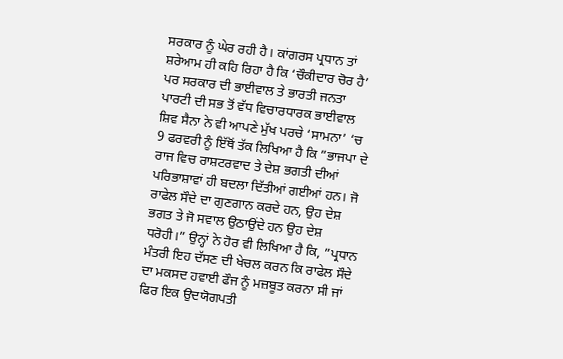ਸਰਕਾਰ ਨੂੰ ਘੇਰ ਰਹੀ ਹੈ। ਕਾਂਗਰਸ ਪ੍ਰਧਾਨ ਤਾਂ ਸ਼ਰੇਆਮ ਹੀ ਕਹਿ ਰਿਹਾ ਹੈ ਕਿ ‘ਚੌਕੀਦਾਰ ਚੋਰ ਹੈ’ ਪਰ ਸਰਕਾਰ ਦੀ ਭਾਈਵਾਲ ਤੇ ਭਾਰਤੀ ਜਨਤਾ ਪਾਰਟੀ ਦੀ ਸਭ ਤੋਂ ਵੱਧ ਵਿਚਾਰਧਾਰਕ ਭਾਈਵਾਲ ਸ਼ਿਵ ਸੈਨਾ ਨੇ ਵੀ ਆਪਣੇ ਮੁੱਖ ਪਰਚੇ ‘ਸਾਮਨਾ’ ‘ਚ 9 ਫਰਵਰੀ ਨੂੰ ਇੱਥੋਂ ਤੱਕ ਲਿਖਿਆ ਹੈ ਕਿ ”ਭਾਜਪਾ ਦੇ ਰਾਜ ਵਿਚ ਰਾਸ਼ਟਰਵਾਦ ਤੇ ਦੇਸ਼ ਭਗਤੀ ਦੀਆਂ ਪਰਿਭਾਸ਼ਾਵਾਂ ਹੀ ਬਦਲਾ ਦਿੱਤੀਆਂ ਗਈਆਂ ਹਨ। ਜੋ ਰਾਫੇਲ ਸੌਦੇ ਦਾ ਗੁਣਗਾਨ ਕਰਦੇ ਹਨ, ਉਹ ਦੇਸ਼ ਭਗਤ ਤੇ ਜੋ ਸਵਾਲ ਉਠਾਉਂਦੇ ਹਨ ਉਹ ਦੇਸ਼ ਧਰੋਹੀ।” ਉਨ੍ਹਾਂ ਨੇ ਹੋਰ ਵੀ ਲਿਖਿਆ ਹੈ ਕਿ, ”ਪ੍ਰਧਾਨ ਮੰਤਰੀ ਇਹ ਦੱਸਣ ਦੀ ਖੇਚਲ ਕਰਨ ਕਿ ਰਾਫੇਲ ਸੌਦੇ ਦਾ ਮਕਸਦ ਹਵਾਈ ਫੌਜ ਨੂੰ ਮਜ਼ਬੂਤ ਕਰਨਾ ਸੀ ਜਾਂ ਫਿਰ ਇਕ ਉਦਯੋਗਪਤੀ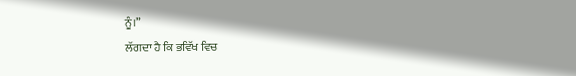ਨੂੰ।”
ਲੱਗਦਾ ਹੈ ਕਿ ਭਵਿੱਖ ਵਿਚ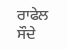ਰਾਫੇਲ ਸੌਦੇ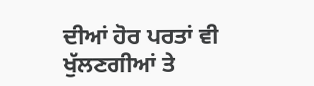ਦੀਆਂ ਹੋਰ ਪਰਤਾਂ ਵੀ ਖੁੱਲਣਗੀਆਂ ਤੇ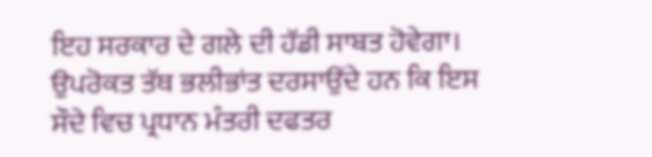ਇਹ ਸਰਕਾਰ ਦੇ ਗਲੇ ਦੀ ਹੱਡੀ ਸਾਬਤ ਹੋਵੇਗਾ।
ਉਪਰੋਕਤ ਤੱਥ ਭਲੀਭਾਂਤ ਦਰਸਾਉਂਦੇ ਹਨ ਕਿ ਇਸ ਸੌਦੇ ਵਿਚ ਪ੍ਰਧਾਨ ਮੰਤਰੀ ਦਫਤਰ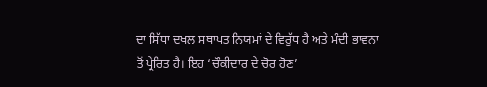ਦਾ ਸਿੱਧਾ ਦਖਲ ਸਥਾਪਤ ਨਿਯਮਾਂ ਦੇ ਵਿਰੁੱਧ ਹੈ ਅਤੇ ਮੰਦੀ ਭਾਵਨਾ ਤੋਂ ਪ੍ਰੇਰਿਤ ਹੈ। ਇਹ ‘ਚੌਕੀਦਾਰ ਦੇ ਚੋਰ ਹੋਣ’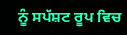ਨੂੰ ਸਪੱਸ਼ਟ ਰੂਪ ਵਿਚ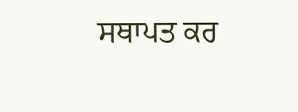ਸਥਾਪਤ ਕਰ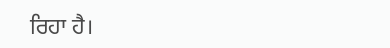ਰਿਹਾ ਹੈ।